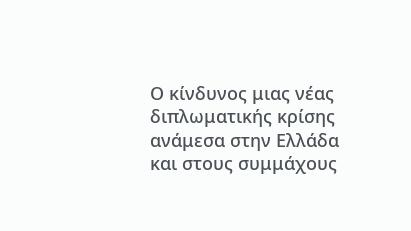Ο κίνδυνος μιας νέας διπλωματικής κρίσης ανάμεσα στην Ελλάδα και στους συμμάχους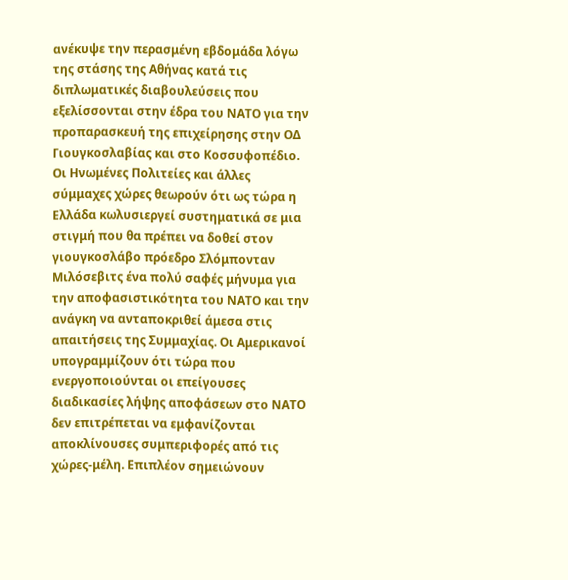ανέκυψε την περασμένη εβδομάδα λόγω της στάσης της Αθήνας κατά τις διπλωματικές διαβουλεύσεις που εξελίσσονται στην έδρα του ΝΑΤΟ για την προπαρασκευή της επιχείρησης στην ΟΔ Γιουγκοσλαβίας και στο Κοσσυφοπέδιο. Οι Ηνωμένες Πολιτείες και άλλες σύμμαχες χώρες θεωρούν ότι ως τώρα η Ελλάδα κωλυσιεργεί συστηματικά σε μια στιγμή που θα πρέπει να δοθεί στον γιουγκοσλάβο πρόεδρο Σλόμπονταν Μιλόσεβιτς ένα πολύ σαφές μήνυμα για την αποφασιστικότητα του ΝΑΤΟ και την ανάγκη να ανταποκριθεί άμεσα στις απαιτήσεις της Συμμαχίας. Οι Αμερικανοί υπογραμμίζουν ότι τώρα που ενεργοποιούνται οι επείγουσες διαδικασίες λήψης αποφάσεων στο ΝΑΤΟ δεν επιτρέπεται να εμφανίζονται αποκλίνουσες συμπεριφορές από τις χώρες-μέλη. Επιπλέον σημειώνουν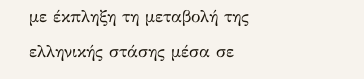με έκπληξη τη μεταβολή της ελληνικής στάσης μέσα σε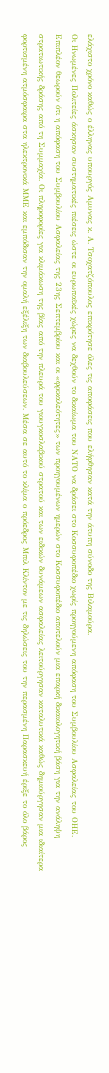ελάχιστο χρόνο καθώς ο έλληνας υπουργός Αμυνας κ. Α. Τσοχατζόπουλος επικρότησε όλες τις αποφάσεις που ελήφθησαν κατά την άτυπη σύνοδο της Βιλαμούρα.
Οι Ηνωμένες Πολιτείες άσκησαν συστηματικές πιέσεις ώστε οι ευρωπαϊκές χώρες να δεχθούν το δικαίωμα του ΝΑΤΟ να δράσει στο Κοσσυφοπέδιο χωρίς προηγούμενη απόφαση του Συμβουλίου Ασφαλείας του ΟΗΕ. Επιπλέον θεωρούν ότι η απόφαση του Συμβουλίου Ασφαλείας της 23ης Σεπτεμβρίου και οι «φρικαλεότητες» των προηγουμένων ημερών στο Κοσσυφοπέδιο αποτελούν μια επαρκή δικαιολογητική βάση για την ανάληψη στρατιωτικής δράσης από τη Συμμαχία. Οι πληροφορίες για κλιμάκωση της βίας από την πλευρά του γιουγκοσλαβικού στρατού και των ειδικών δυνάμεων ασφαλείας λειτούργησαν καταλυτικά καθώς δημιούργησαν μια ιδιαίτερα φορτισμένη ατμόσφαιρα στα ηλεκτρονικά ΜΜΕ και εμπόδισαν την ομαλή εξέλιξη των διαβουλεύσεων. Μέσα σε αυτό το κλίμα ο πρόεδρος Μπιλ Κλίντον με τις δηλώσεις του την περασμένη Παρασκευή έριξε το όλο βάρος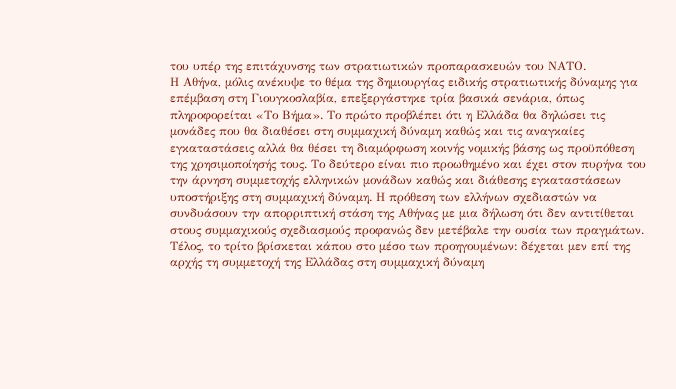του υπέρ της επιτάχυνσης των στρατιωτικών προπαρασκευών του ΝΑΤΟ.
Η Αθήνα, μόλις ανέκυψε το θέμα της δημιουργίας ειδικής στρατιωτικής δύναμης για επέμβαση στη Γιουγκοσλαβία, επεξεργάστηκε τρία βασικά σενάρια, όπως πληροφορείται «Το Βήμα». Το πρώτο προβλέπει ότι η Ελλάδα θα δηλώσει τις μονάδες που θα διαθέσει στη συμμαχική δύναμη καθώς και τις αναγκαίες εγκαταστάσεις αλλά θα θέσει τη διαμόρφωση κοινής νομικής βάσης ως προϋπόθεση της χρησιμοποίησής τους. Το δεύτερο είναι πιο προωθημένο και έχει στον πυρήνα του την άρνηση συμμετοχής ελληνικών μονάδων καθώς και διάθεσης εγκαταστάσεων υποστήριξης στη συμμαχική δύναμη. Η πρόθεση των ελλήνων σχεδιαστών να συνδυάσουν την απορριπτική στάση της Αθήνας με μια δήλωση ότι δεν αντιτίθεται στους συμμαχικούς σχεδιασμούς προφανώς δεν μετέβαλε την ουσία των πραγμάτων. Τέλος, το τρίτο βρίσκεται κάπου στο μέσο των προηγουμένων: δέχεται μεν επί της αρχής τη συμμετοχή της Ελλάδας στη συμμαχική δύναμη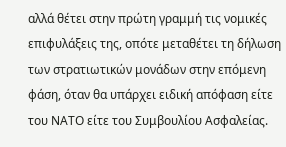αλλά θέτει στην πρώτη γραμμή τις νομικές επιφυλάξεις της, οπότε μεταθέτει τη δήλωση των στρατιωτικών μονάδων στην επόμενη φάση, όταν θα υπάρχει ειδική απόφαση είτε του ΝΑΤΟ είτε του Συμβουλίου Ασφαλείας.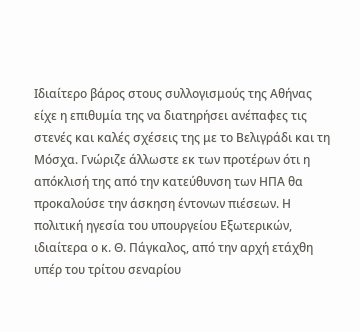Ιδιαίτερο βάρος στους συλλογισμούς της Αθήνας είχε η επιθυμία της να διατηρήσει ανέπαφες τις στενές και καλές σχέσεις της με το Βελιγράδι και τη Μόσχα. Γνώριζε άλλωστε εκ των προτέρων ότι η απόκλισή της από την κατεύθυνση των ΗΠΑ θα προκαλούσε την άσκηση έντονων πιέσεων. Η πολιτική ηγεσία του υπουργείου Εξωτερικών, ιδιαίτερα ο κ. Θ. Πάγκαλος, από την αρχή ετάχθη υπέρ του τρίτου σεναρίου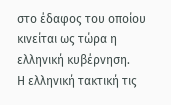στο έδαφος του οποίου κινείται ως τώρα η ελληνική κυβέρνηση.
Η ελληνική τακτική τις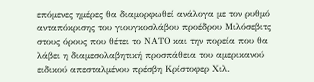επόμενες ημέρες θα διαμορφωθεί ανάλογα με τον ρυθμό ανταπόκρισης του γιουγκοσλάβου προέδρου Μιλόσεβιτς στους όρους που θέτει το ΝΑΤΟ και την πορεία που θα λάβει η διαμεσολαβητική προσπάθεια του αμερικανού ειδικού απεσταλμένου πρέσβη Κρίστοφερ Χιλ.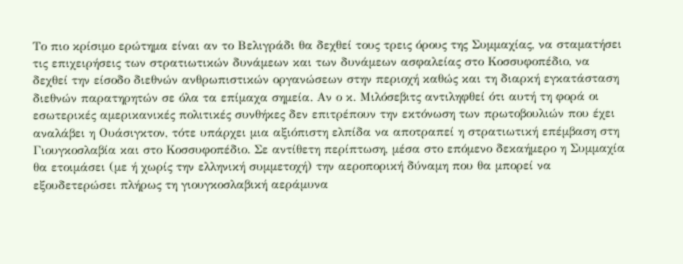Το πιο κρίσιμο ερώτημα είναι αν το Βελιγράδι θα δεχθεί τους τρεις όρους της Συμμαχίας, να σταματήσει τις επιχειρήσεις των στρατιωτικών δυνάμεων και των δυνάμεων ασφαλείας στο Κοσσυφοπέδιο, να δεχθεί την είσοδο διεθνών ανθρωπιστικών οργανώσεων στην περιοχή καθώς και τη διαρκή εγκατάσταση διεθνών παρατηρητών σε όλα τα επίμαχα σημεία. Αν ο κ. Μιλόσεβιτς αντιληφθεί ότι αυτή τη φορά οι εσωτερικές αμερικανικές πολιτικές συνθήκες δεν επιτρέπουν την εκτόνωση των πρωτοβουλιών που έχει αναλάβει η Ουάσιγκτον, τότε υπάρχει μια αξιόπιστη ελπίδα να αποτραπεί η στρατιωτική επέμβαση στη Γιουγκοσλαβία και στο Κοσσυφοπέδιο. Σε αντίθετη περίπτωση, μέσα στο επόμενο δεκαήμερο η Συμμαχία θα ετοιμάσει (με ή χωρίς την ελληνική συμμετοχή) την αεροπορική δύναμη που θα μπορεί να εξουδετερώσει πλήρως τη γιουγκοσλαβική αεράμυνα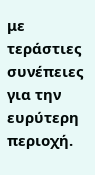με τεράστιες συνέπειες για την ευρύτερη περιοχή.